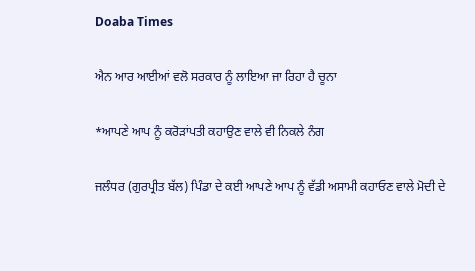Doaba Times

ਐਨ ਆਰ ਆਈਆਂ ਵਲੋ ਸਰਕਾਰ ਨੂੰ ਲਾਇਆ ਜਾ ਰਿਹਾ ਹੈ ਚੂਨਾ

*ਆਪਣੇ ਆਪ ਨੂੰ ਕਰੋੜਾਂਪਤੀ ਕਹਾਉਣ ਵਾਲੇ ਵੀ ਨਿਕਲੇ ਨੰਗ

ਜਲੰਧਰ (ਗੁਰਪ੍ਰੀਤ ਬੱਲ) ਪਿੰਡਾ ਦੇ ਕਈ ਆਪਣੇ ਆਪ ਨੂੰ ਵੱਡੀ ਅਸਾਮੀ ਕਹਾਓਣ ਵਾਲੇ ਮੋਦੀ ਦੇ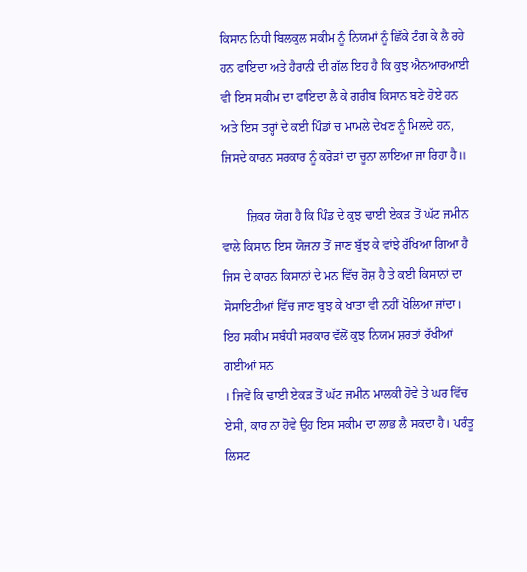ਕਿਸਾਨ ਨਿਧੀ ਬਿਲਕੁਲ ਸਕੀਮ ਨੂੰ ਨਿਯਮਾਂ ਨੂੰ ਛਿੱਕੇ ਟੰਗ ਕੇ ਲੈ ਰਹੇ ਹਨ ਫਾਇਦਾ ਅਤੇ ਹੈਰਾਨੀ ਦੀ ਗੱਲ ਇਹ ਹੈ ਕਿ ਕੁਝ ਐਨਆਰਆਈ ਵੀ ਇਸ ਸਕੀਮ ਦਾ ਫਾਇਦਾ ਲੈ ਕੇ ਗਰੀਬ ਕਿਸਾਨ ਬਣੇ ਹੋਏ ਹਨ ਅਤੇ ਇਸ ਤਰ੍ਹਾਂ ਦੇ ਕਈ ਪਿੰਡਾਂ ਚ ਮਾਮਲੇ ਦੇਖਣ ਨੂੰ ਮਿਲਦੇ ਹਨ, ਜਿਸਦੇ ਕਾਰਨ ਸਰਕਾਰ ਨੂੰ ਕਰੋੜਾਂ ਦਾ ਚੂਨਾ ਲਾਇਆ ਜਾ ਰਿਹਾ ਹੈ॥

        ਜ਼ਿਕਰ ਯੋਗ ਹੈ ਕਿ ਪਿੰਡ ਦੇ ਕੁਝ ਢਾਈ ਏਕੜ ਤੋਂ ਘੱਟ ਜਮੀਨ ਵਾਲੇ ਕਿਸਾਨ ਇਸ ਯੋਜਨਾ ਤੋਂ ਜਾਣ ਬੁੱਝ ਕੇ ਵਾਂਝੇ ਰੱਖਿਆ ਗਿਆ ਹੈ ਜਿਸ ਦੇ ਕਾਰਨ ਕਿਸਾਨਾਂ ਦੇ ਮਨ ਵਿੱਚ ਰੋਸ਼ ਹੈ ਤੇ ਕਈ ਕਿਸਾਨਾਂ ਦਾ ਸੋਸਾਇਟੀਆਂ ਵਿੱਚ ਜਾਣ ਬੁਝ ਕੇ ਖਾਤਾ ਵੀ ਨਹੀਂ ਖੋਲਿਆ ਜਾਂਦਾ।  ਇਹ ਸਕੀਮ ਸਬੰਧੀ ਸਰਕਾਰ ਵੱਲੋਂ ਕੁਝ ਨਿਯਮ ਸ਼ਰਤਾਂ ਰੱਖੀਆਂ ਗਈਆਂ ਸਨ
। ਜਿਵੇਂ ਕਿ ਢਾਈ ਏਕੜ ਤੋਂ ਘੱਟ ਜਮੀਨ ਮਾਲਕੀ ਹੋਵੇ ਤੇ ਘਰ ਵਿੱਚ ਏਸੀ, ਕਾਰ ਨਾ ਹੋਵੇ ਉਹ ਇਸ ਸਕੀਮ ਦਾ ਲਾਭ ਲੈ ਸਕਦਾ ਹੈ। ਪਰੰਤੂ ਲਿਸਟ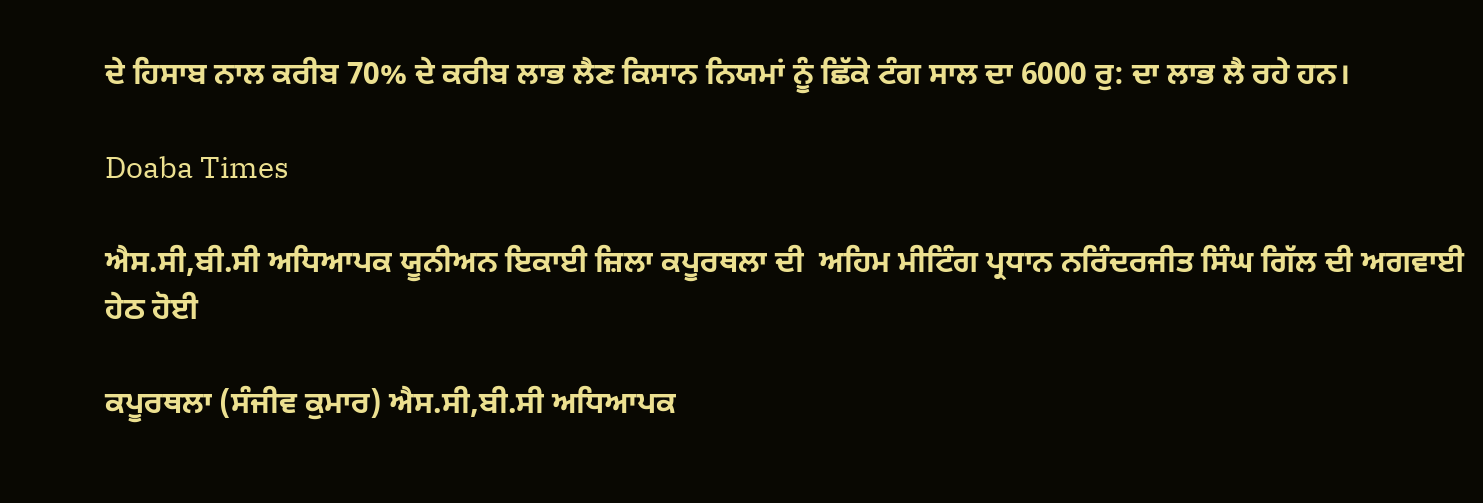ਦੇ ਹਿਸਾਬ ਨਾਲ ਕਰੀਬ 70% ਦੇ ਕਰੀਬ ਲਾਭ ਲੈਣ ਕਿਸਾਨ ਨਿਯਮਾਂ ਨੂੰ ਛਿੱਕੇ ਟੰਗ ਸਾਲ ਦਾ 6000 ਰੁ: ਦਾ ਲਾਭ ਲੈ ਰਹੇ ਹਨ।

Doaba Times

ਐਸ.ਸੀ,ਬੀ.ਸੀ ਅਧਿਆਪਕ ਯੂਨੀਅਨ ਇਕਾਈ ਜ਼ਿਲਾ ਕਪੂਰਥਲਾ ਦੀ  ਅਹਿਮ ਮੀਟਿੰਗ ਪ੍ਰਧਾਨ ਨਰਿੰਦਰਜੀਤ ਸਿੰਘ ਗਿੱਲ ਦੀ ਅਗਵਾਈ ਹੇਠ ਹੋਈ

ਕਪੂਰਥਲਾ (ਸੰਜੀਵ ਕੁਮਾਰ) ਐਸ.ਸੀ,ਬੀ.ਸੀ ਅਧਿਆਪਕ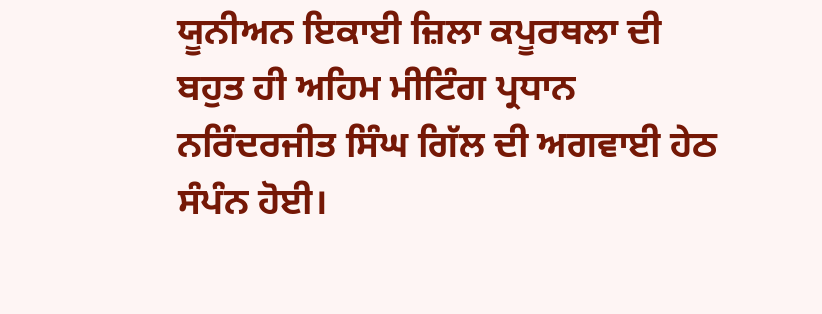ਯੂਨੀਅਨ ਇਕਾਈ ਜ਼ਿਲਾ ਕਪੂਰਥਲਾ ਦੀ ਬਹੁਤ ਹੀ ਅਹਿਮ ਮੀਟਿੰਗ ਪ੍ਰਧਾਨ ਨਰਿੰਦਰਜੀਤ ਸਿੰਘ ਗਿੱਲ ਦੀ ਅਗਵਾਈ ਹੇਠ ਸੰਪੰਨ ਹੋਈ।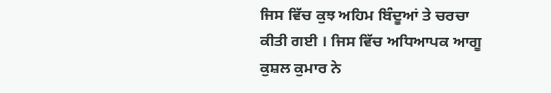ਜਿਸ ਵਿੱਚ ਕੁਝ ਅਹਿਮ ਬਿੰਦੂਆਂ ਤੇ ਚਰਚਾ ਕੀਤੀ ਗਈ । ਜਿਸ ਵਿੱਚ ਅਧਿਆਪਕ ਆਗੂ ਕੁਸ਼ਲ ਕੁਮਾਰ ਨੇ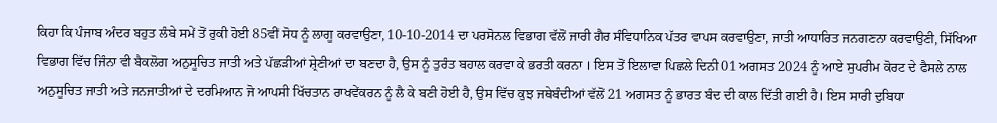ਕਿਹਾ ਕਿ ਪੰਜਾਬ ਅੰਦਰ ਬਹੁਤ ਲੰਬੇ ਸਮੇਂ ਤੋਂ ਰੁਕੀ ਹੋਈ 85ਵੀਂ ਸੋਧ ਨੂੰ ਲਾਗੂ ਕਰਵਾਉਣਾ, 10-10-2014 ਦਾ ਪਰਸੋਨਲ ਵਿਭਾਗ ਵੱਲੋਂ ਜਾਰੀ ਗੈਰ ਸੰਵਿਧਾਨਿਕ ਪੱਤਰ ਵਾਪਸ ਕਰਵਾਉਣਾ, ਜਾਤੀ ਆਧਾਰਿਤ ਜਨਗਣਨਾ ਕਰਵਾਉਣੀ, ਸਿੱਖਿਆ ਵਿਭਾਗ ਵਿੱਚ ਜਿੰਨਾ ਵੀ ਬੈਕਲੋਗ ਅਨੁਸੂਚਿਤ ਜਾਤੀ ਅਤੇ ਪੱਛੜੀਆਂ ਸ਼੍ਰੇਣੀਆਂ ਦਾ ਬਣਦਾ ਹੈ, ਉਸ ਨੂੰ ਤੁਰੰਤ ਬਹਾਲ ਕਰਵਾ ਕੇ ਭਰਤੀ ਕਰਨਾ । ਇਸ ਤੋਂ ਇਲਾਵਾ ਪਿਛਲੇ ਦਿਨੀ 01 ਅਗਸਤ 2024 ਨੂੰ ਆਏ ਸੁਪਰੀਮ ਕੋਰਟ ਦੇ ਫੈਸਲੇ ਨਾਲ ਅਨੁਸੂਚਿਤ ਜਾਤੀ ਅਤੇ ਜਨਜਾਤੀਆਂ ਦੇ ਦਰਮਿਆਨ ਜੋ ਆਪਸੀ ਖਿੱਚਤਾਨ ਰਾਖਵੇਂਕਰਨ ਨੂੰ ਲੈ ਕੇ ਬਣੀ ਹੋਈ ਹੈ, ਉਸ ਵਿੱਚ ਕੁਝ ਜਥੇਬੰਦੀਆਂ ਵੱਲੋਂ 21 ਅਗਸਤ ਨੂੰ ਭਾਰਤ ਬੰਦ ਦੀ ਕਾਲ ਦਿੱਤੀ ਗਈ ਹੈ। ਇਸ ਸਾਰੀ ਦੁਬਿਧਾ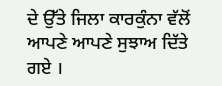ਦੇ ਉੱਤੇ ਜਿਲਾ ਕਾਰਕੁੰਨਾ ਵੱਲੋਂ ਆਪਣੇ ਆਪਣੇ ਸੁਝਾਅ ਦਿੱਤੇ ਗਏ ।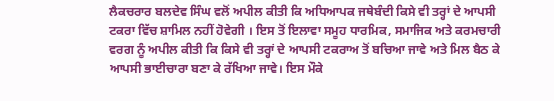ਲੈਕਚਰਾਰ ਬਲਦੇਵ ਸਿੰਘ ਵਲੋਂ ਅਪੀਲ ਕੀਤੀ ਕਿ ਅਧਿਆਪਕ ਜਥੇਬੰਦੀ ਕਿਸੇ ਵੀ ਤਰ੍ਹਾਂ ਦੇ ਆਪਸੀ ਟਕਰਾ ਵਿੱਚ ਸ਼ਾਮਿਲ ਨਹੀਂ ਹੋਵੇਗੀ । ਇਸ ਤੋਂ ਇਲਾਵਾ ਸਮੂਹ ਧਾਰਮਿਕ, ਸਮਾਜਿਕ ਅਤੇ ਕਰਮਚਾਰੀ ਵਰਗ ਨੂੰ ਅਪੀਲ ਕੀਤੀ ਕਿ ਕਿਸੇ ਵੀ ਤਰ੍ਹਾਂ ਦੇ ਆਪਸੀ ਟਕਰਾਅ ਤੋਂ ਬਚਿਆ ਜਾਵੇ ਅਤੇ ਮਿਲ ਬੈਠ ਕੇ ਆਪਸੀ ਭਾਈਚਾਰਾ ਬਣਾ ਕੇ ਰੱਖਿਆ ਜਾਵੇ। ਇਸ ਮੌਕੇ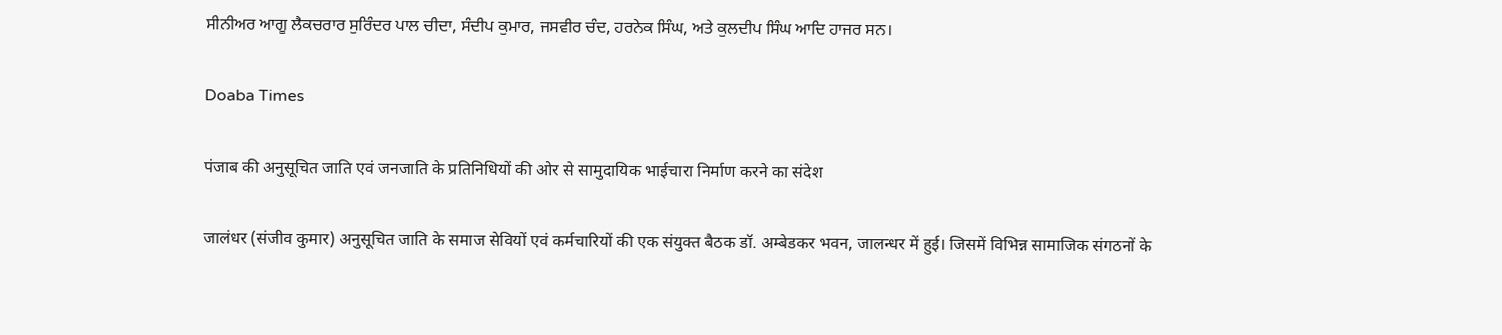ਸੀਨੀਅਰ ਆਗੂ ਲੈਕਚਰਾਰ ਸੁਰਿੰਦਰ ਪਾਲ ਚੀਦਾ, ਸੰਦੀਪ ਕੁਮਾਰ, ਜਸਵੀਰ ਚੰਦ, ਹਰਨੇਕ ਸਿੰਘ, ਅਤੇ ਕੁਲਦੀਪ ਸਿੰਘ ਆਦਿ ਹਾਜਰ ਸਨ।

Doaba Times

पंजाब की अनुसूचित जाति एवं जनजाति के प्रतिनिधियों की ओर से सामुदायिक भाईचारा निर्माण करने का संदेश

जालंधर (संजीव कुमार) अनुसूचित जाति के समाज सेवियों एवं कर्मचारियों की एक संयुक्त बैठक डॉ. अम्बेडकर भवन, जालन्धर में हुई। जिसमें विभिन्न सामाजिक संगठनों के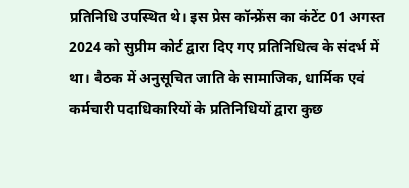प्रतिनिधि उपस्थित थे। इस प्रेस कॉन्फ्रेंस का कंटेंट 01 अगस्त 2024 को सुप्रीम कोर्ट द्वारा दिए गए प्रतिनिधित्व के संदर्भ में था। बैठक में अनुसूचित जाति के सामाजिक, धार्मिक एवं कर्मचारी पदाधिकारियों के प्रतिनिधियों द्वारा कुछ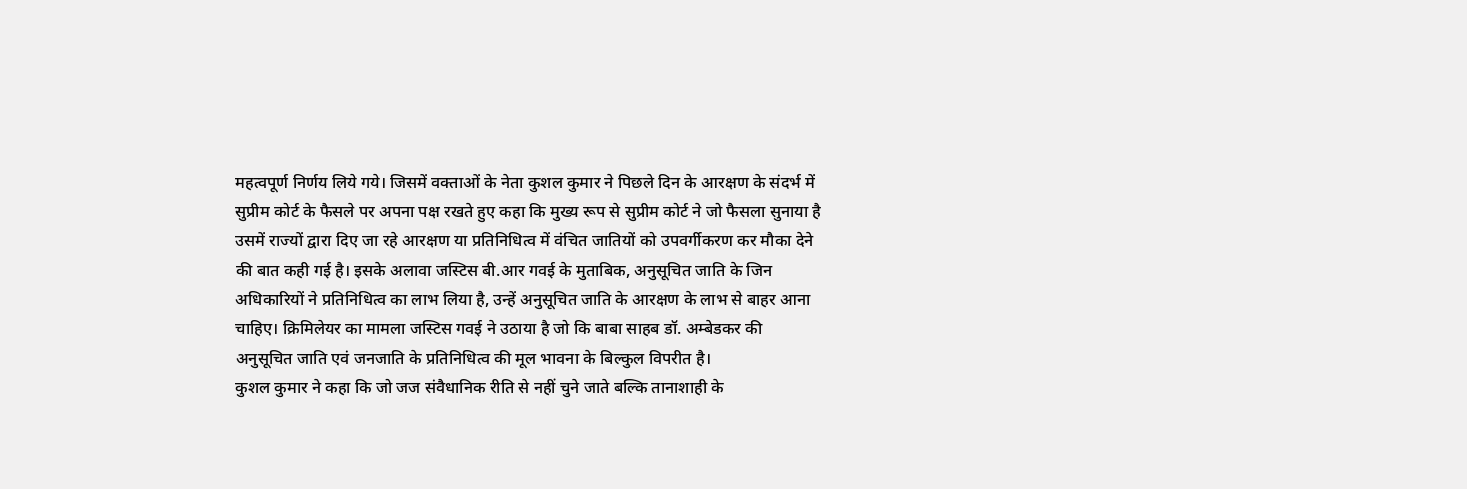महत्वपूर्ण निर्णय लिये गये। जिसमें वक्ताओं के नेता कुशल कुमार ने पिछले दिन के आरक्षण के संदर्भ में सुप्रीम कोर्ट के फैसले पर अपना पक्ष रखते हुए कहा कि मुख्य रूप से सुप्रीम कोर्ट ने जो फैसला सुनाया है उसमें राज्यों द्वारा दिए जा रहे आरक्षण या प्रतिनिधित्व में वंचित जातियों को उपवर्गीकरण कर मौका देने की बात कही गई है। इसके अलावा जस्टिस बी.आर गवई के मुताबिक, अनुसूचित जाति के जिन अधिकारियों ने प्रतिनिधित्व का लाभ लिया है, उन्हें अनुसूचित जाति के आरक्षण के लाभ से बाहर आना चाहिए। क्रिमिलेयर का मामला जस्टिस गवई ने उठाया है जो कि बाबा साहब डॉ. अम्बेडकर की अनुसूचित जाति एवं जनजाति के प्रतिनिधित्व की मूल भावना के बिल्कुल विपरीत है।
कुशल कुमार ने कहा कि जो जज संवैधानिक रीति से नहीं चुने जाते बल्कि तानाशाही के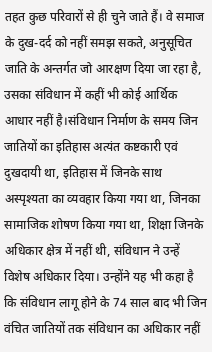तहत कुछ परिवारों से ही चुने जाते हैं। वे समाज के दुख-दर्द को नहीं समझ सकते, अनुसूचित जाति के अन्तर्गत जो आरक्षण दिया जा रहा है, उसका संविधान में कहीं भी कोई आर्थिक आधार नहीं है।संविधान निर्माण के समय जिन जातियों का इतिहास अत्यंत कष्टकारी एवं दुखदायी था, इतिहास में जिनके साथ अस्पृश्यता का व्यवहार किया गया था, जिनका सामाजिक शोषण किया गया था, शिक्षा जिनके अधिकार क्षेत्र में नहीं थी, संविधान ने उन्हें विशेष अधिकार दिया। उन्होंने यह भी कहा है कि संविधान लागू होने के 74 साल बाद भी जिन वंचित जातियों तक संविधान का अधिकार नहीं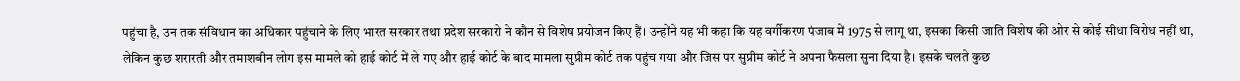पहुंचा है, उन तक संविधान का अधिकार पहुंचाने के लिए भारत सरकार तथा प्रदेश सरकारो ने कौन से विशेष प्रयोजन किए हैं। उन्होंने यह भी कहा कि यह वर्गीकरण पंजाब में 1975 से लागू था, इसका किसी जाति विशेष की ओर से कोई सीधा विरोध नहीं था, लेकिन कुछ शरारती और तमाशबीन लोग इस मामले को हाई कोर्ट में ले गए और हाई कोर्ट के बाद मामला सुप्रीम कोर्ट तक पहुंच गया और जिस पर सुप्रीम कोर्ट ने अपना फैसला सुना दिया है। इसके चलते कुछ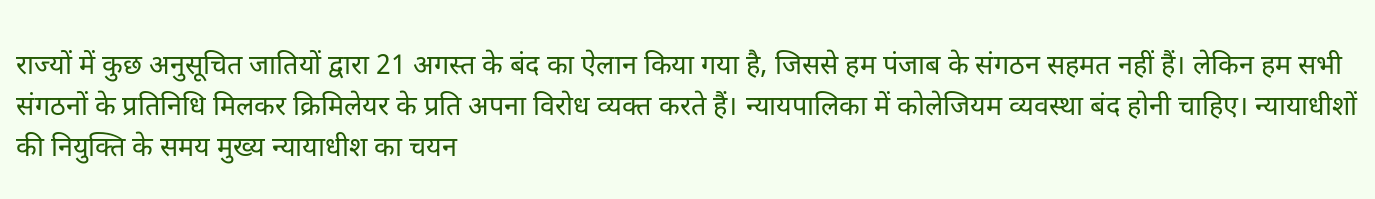राज्यों में कुछ अनुसूचित जातियों द्वारा 21 अगस्त के बंद का ऐलान किया गया है, जिससे हम पंजाब के संगठन सहमत नहीं हैं। लेकिन हम सभी संगठनों के प्रतिनिधि मिलकर क्रिमिलेयर के प्रति अपना विरोध व्यक्त करते हैं। न्यायपालिका में कोलेजियम व्यवस्था बंद होनी चाहिए। न्यायाधीशों की नियुक्ति के समय मुख्य न्यायाधीश का चयन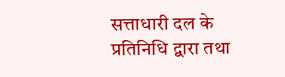सत्ताधारी दल के प्रतिनिधि द्वारा तथा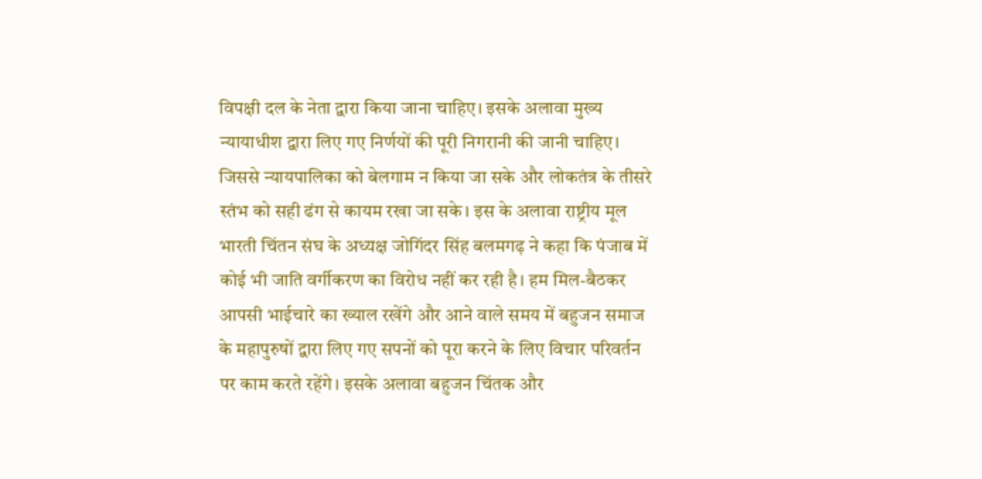विपक्षी दल के नेता द्वारा किया जाना चाहिए। इसके अलावा मुख्य न्यायाधीश द्वारा लिए गए निर्णयों की पूरी निगरानी की जानी चाहिए। जिससे न्यायपालिका को बेलगाम न किया जा सके और लोकतंत्र के तीसरे स्तंभ को सही ढंग से कायम रखा जा सके। इस के अलावा राष्ट्रीय मूल भारती चिंतन संघ के अध्यक्ष जोगिंदर सिंह बलमगढ़ ने कहा कि पंजाब में कोई भी जाति वर्गीकरण का विरोध नहीं कर रही है। हम मिल-बैठकर आपसी भाईचारे का ख्याल रखेंगे और आने वाले समय में बहुजन समाज के महापुरुषों द्वारा लिए गए सपनों को पूरा करने के लिए विचार परिवर्तन पर काम करते रहेंगे। इसके अलावा बहुजन चिंतक और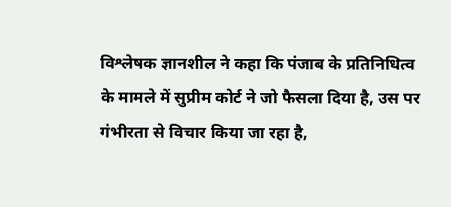विश्लेषक ज्ञानशील ने कहा कि पंजाब के प्रतिनिधित्व के मामले में सुप्रीम कोर्ट ने जो फैसला दिया है, उस पर गंभीरता से विचार किया जा रहा है,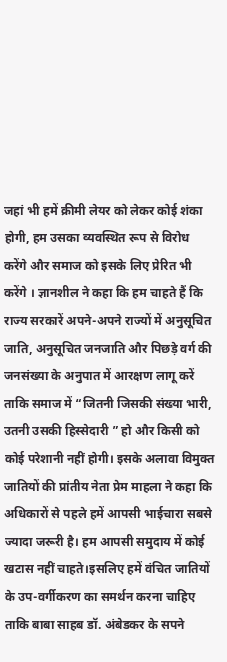जहां भी हमें क्रीमी लेयर को लेकर कोई शंका होगी, हम उसका व्यवस्थित रूप से विरोध करेंगे और समाज को इसके लिए प्रेरित भी करेंगे । ज्ञानशील ने कहा कि हम चाहते हैं कि राज्य सरकारें अपने-अपने राज्यों में अनुसूचित जाति, अनुसूचित जनजाति और पिछड़े वर्ग की जनसंख्या के अनुपात में आरक्षण लागू करें ताकि समाज में “जितनी जिसकी संख्या भारी, उतनी उसकी हिस्सेदारी ” हो और किसी को कोई परेशानी नहीं होगी। इसके अलावा विमुक्त जातियों की प्रांतीय नेता प्रेम माहला ने कहा कि अधिकारों से पहले हमें आपसी भाईचारा सबसे ज्यादा जरूरी है। हम आपसी समुदाय में कोई खटास नहीं चाहते।इसलिए हमें वंचित जातियों के उप-वर्गीकरण का समर्थन करना चाहिए ताकि बाबा साहब डॉ. अंबेडकर के सपने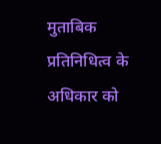मुताबिक प्रतिनिधित्व के अधिकार को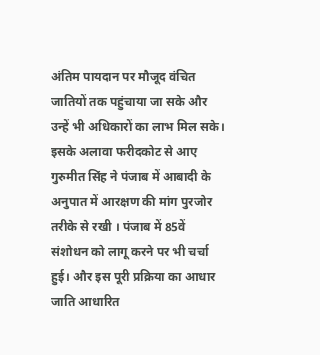अंतिम पायदान पर मौजूद वंचित जातियों तक पहुंचाया जा सके और उन्हें भी अधिकारों का लाभ मिल सके। इसके अलावा फरीदकोट से आए गुरुमीत सिंह ने पंजाब में आबादी के अनुपात में आरक्षण की मांग पुरजोर तरीके से रखी । पंजाब में 85वें संशोधन को लागू करने पर भी चर्चा हुई। और इस पूरी प्रक्रिया का आधार जाति आधारित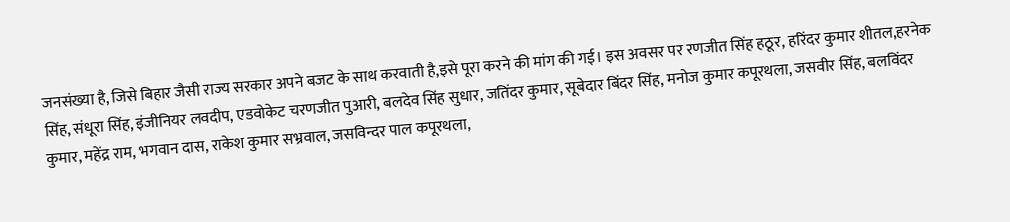जनसंख्या है, जिसे बिहार जैसी राज्य सरकार अपने बजट के साथ करवाती है,इसे पूरा करने की मांग की गई। इस अवसर पर रणजीत सिंह हठूर, हरिंदर कुमार शीतल,हरनेक सिंह, संधूरा सिंह, इंजीनियर लवदीप, एडवोकेट चरणजीत पुआरी, बलदेव सिंह सुधार, जतिंदर कुमार, सूबेदार बिंदर सिंह, मनोज कुमार कपूरथला, जसवीर सिंह, बलविंदर कुमार, महेंद्र राम, भगवान दास, राकेश कुमार सभ्रवाल, जसविन्दर पाल कपूरथला,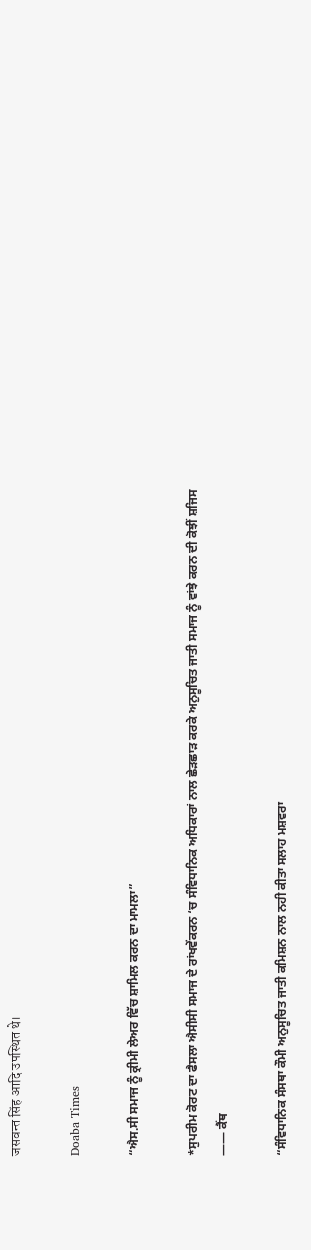जसवन्त सिंह आदि उपस्थित थे।

Doaba Times

“ਐਸ.ਸੀ ਸਮਾਜ ਨੂੰ ਕ੍ਰੀਮੀ ਲੇਅਰ ਵਿੱਚ ਸ਼ਾਮਿਲ ਕਰਨ ਦਾ ਮਾਮਲਾ”

*ਸੁਪਰੀਮ ਕੋਰਟ ਦਾ ਫੈਸਲਾ ਐਸੀਸੀ ਸਮਾਜ ਦੇ ਰਾਂਖਵੇਂਕਰਨ ‘ਚ ਸੰਵਿਧਾਨਿਕ ਅਧਿਕਾਰਾਂ ਨਾਲ ਛੇੜਛਾੜ ਕਰਕੇ ਅਨੁਸੂਚਿਤ ਜਾਤੀ ਸਮਾਜ ਨੂੰ ਵਾਂਝੇ ਕਰਨ ਦੀ ਕੋਝੀਂ ਸ਼ਜਿਸ —— ਕੈਂਥ

“ਸੰਵਿਧਾਨਿਕ ਸੰਸਥਾ ਕੌਮੀ ਅਨੁਸੂਚਿਤ ਜਾਤੀ ਕਮਿਸ਼ਨ ਨਾਲ ਨਹੀ ਕੀਤਾ ਸਲਾਹ ਮਸ਼ਵਰਾ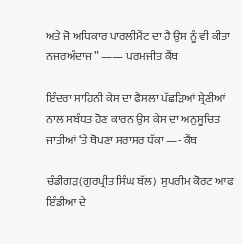ਅਤੇ ਜੋ ਅਧਿਕਾਰ ਪਾਰਲੀਮੈਂਟ ਦਾ ਹੈ ਉਸ ਨੂੰ ਵੀ ਕੀਤਾ ਨਜਰਅੰਦਾਜ” —— ਪਰਮਜੀਤ ਕੈਂਥ

ਇੰਦਰਾ ਸਾਹਿਨੀ ਕੇਸ ਦਾ ਫੈਸਲਾ ਪੱਛੜਿਆਂ ਸ਼੍ਰੇਣੀਆਂ ਨਾਲ ਸਬੰਧਤ ਹੋਣ ਕਾਰਨ ਉਸ ਕੇਸ ਦਾ ਅਨੁਸੂਚਿਤ ਜਾਤੀਆਂ ‘ਤੇ ਥੋਪਣਾ ਸਰਾਸਰ ਧੱਕਾ —- ਕੈਂਥ

ਚੰਡੀਗੜ(ਗੁਰਪ੍ਰੀਤ ਸਿੰਘ ਬੱਲ)  ਸੁਪਰੀਮ ਕੋਰਟ ਆਫ ਇੰਡੀਆ ਦੇ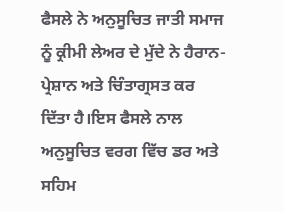ਫੈਸਲੇ ਨੇ ਅਨੁਸੂਚਿਤ ਜਾਤੀ ਸਮਾਜ ਨੂੰ ਕ੍ਰੀਮੀ ਲੇਅਰ ਦੇ ਮੁੱਦੇ ਨੇ ਹੈਰਾਨ-ਪ੍ਰੇਸ਼ਾਨ ਅਤੇ ਚਿੰਤਾਗ੍ਰਸਤ ਕਰ ਦਿੱਤਾ ਹੈ।ਇਸ ਫੈਸਲੇ ਨਾਲ ਅਨੁਸੂਚਿਤ ਵਰਗ ਵਿੱਚ ਡਰ ਅਤੇ ਸਹਿਮ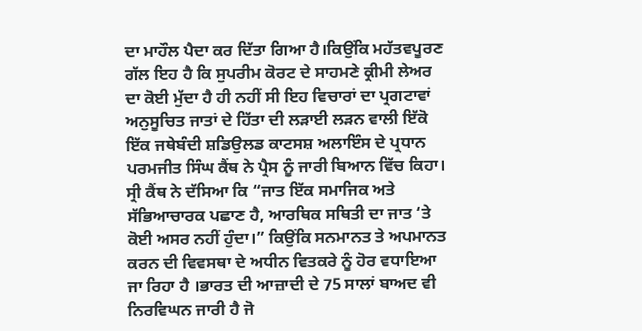ਦਾ ਮਾਹੌਲ ਪੈਦਾ ਕਰ ਦਿੱਤਾ ਗਿਆ ਹੈ।ਕਿਉਂਕਿ ਮਹੱਤਵਪੂਰਣ ਗੱਲ ਇਹ ਹੈ ਕਿ ਸੁਪਰੀਮ ਕੋਰਟ ਦੇ ਸਾਹਮਣੇ ਕ੍ਰੀਮੀ ਲੇਅਰ ਦਾ ਕੋਈ ਮੁੱਦਾ ਹੈ ਹੀ ਨਹੀਂ ਸੀ ਇਹ ਵਿਚਾਰਾਂ ਦਾ ਪ੍ਰਗਟਾਵਾਂ ਅਨੁਸੂਚਿਤ ਜਾਤਾਂ ਦੇ ਹਿੱਤਾ ਦੀ ਲੜਾਈ ਲੜਨ ਵਾਲੀ ਇੱਕੋ ਇੱਕ ਜਥੇਬੰਦੀ ਸ਼ਡਿਉਲਡ ਕਾਟਸਸ਼ ਅਲਾਇੰਸ ਦੇ ਪ੍ਰਧਾਨ ਪਰਮਜੀਤ ਸਿੰਘ ਕੈਂਥ ਨੇ ਪ੍ਰੈਸ ਨੂੰ ਜਾਰੀ ਬਿਆਨ ਵਿੱਚ ਕਿਹਾ।
ਸ੍ਰੀ ਕੈਂਥ ਨੇ ਦੱਸਿਆ ਕਿ “ਜਾਤ ਇੱਕ ਸਮਾਜਿਕ ਅਤੇ ਸੱਭਿਆਚਾਰਕ ਪਛਾਣ ਹੈ, ਆਰਥਿਕ ਸਥਿਤੀ ਦਾ ਜਾਤ ‘ਤੇ ਕੋਈ ਅਸਰ ਨਹੀਂ ਹੁੰਦਾ।” ਕਿਉਂਕਿ ਸਨਮਾਨਤ ਤੇ ਅਪਮਾਨਤ ਕਰਨ ਦੀ ਵਿਵਸਥਾ ਦੇ ਅਧੀਨ ਵਿਤਕਰੇ ਨੂੰ ਹੋਰ ਵਧਾਇਆ ਜਾ ਰਿਹਾ ਹੈ ।ਭਾਰਤ ਦੀ ਆਜ਼ਾਦੀ ਦੇ 75 ਸਾਲਾਂ ਬਾਅਦ ਵੀ ਨਿਰਵਿਘਨ ਜਾਰੀ ਹੈ ਜੋ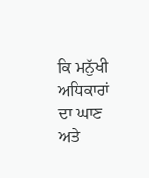ਕਿ ਮਨੁੱਖੀ ਅਧਿਕਾਰਾਂ ਦਾ ਘਾਣ ਅਤੇ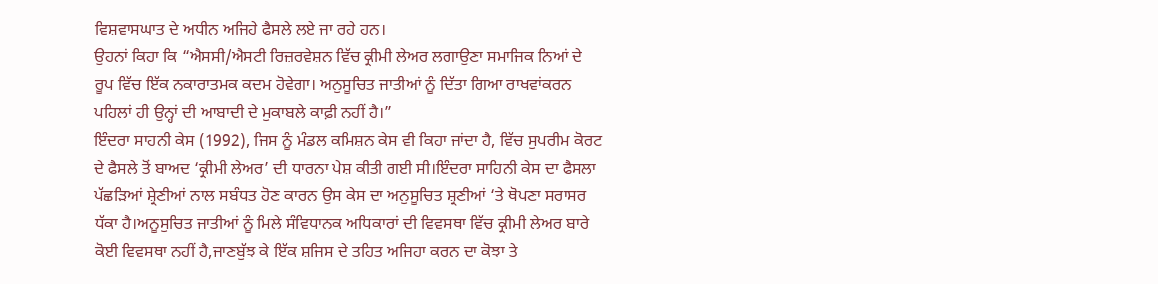ਵਿਸ਼ਵਾਸਘਾਤ ਦੇ ਅਧੀਨ ਅਜਿਹੇ ਫੈਸਲੇ ਲਏ ਜਾ ਰਹੇ ਹਨ।
ਉਹਨਾਂ ਕਿਹਾ ਕਿ “ਐਸਸੀ/ਐਸਟੀ ਰਿਜ਼ਰਵੇਸ਼ਨ ਵਿੱਚ ਕ੍ਰੀਮੀ ਲੇਅਰ ਲਗਾਉਣਾ ਸਮਾਜਿਕ ਨਿਆਂ ਦੇ ਰੂਪ ਵਿੱਚ ਇੱਕ ਨਕਾਰਾਤਮਕ ਕਦਮ ਹੋਵੇਗਾ। ਅਨੁਸੂਚਿਤ ਜਾਤੀਆਂ ਨੂੰ ਦਿੱਤਾ ਗਿਆ ਰਾਖਵਾਂਕਰਨ ਪਹਿਲਾਂ ਹੀ ਉਨ੍ਹਾਂ ਦੀ ਆਬਾਦੀ ਦੇ ਮੁਕਾਬਲੇ ਕਾਫ਼ੀ ਨਹੀਂ ਹੈ।”
ਇੰਦਰਾ ਸਾਹਨੀ ਕੇਸ (1992), ਜਿਸ ਨੂੰ ਮੰਡਲ ਕਮਿਸ਼ਨ ਕੇਸ ਵੀ ਕਿਹਾ ਜਾਂਦਾ ਹੈ, ਵਿੱਚ ਸੁਪਰੀਮ ਕੋਰਟ ਦੇ ਫੈਸਲੇ ਤੋਂ ਬਾਅਦ ‘ਕ੍ਰੀਮੀ ਲੇਅਰ’ ਦੀ ਧਾਰਨਾ ਪੇਸ਼ ਕੀਤੀ ਗਈ ਸੀ।ਇੰਦਰਾ ਸਾਹਿਨੀ ਕੇਸ ਦਾ ਫੈਸਲਾ ਪੱਛੜਿਆਂ ਸ਼੍ਰੇਣੀਆਂ ਨਾਲ ਸਬੰਧਤ ਹੋਣ ਕਾਰਨ ਉਸ ਕੇਸ ਦਾ ਅਨੁਸੂਚਿਤ ਸ਼੍ਰਣੀਆਂ ‘ਤੇ ਥੋਪਣਾ ਸਰਾਸਰ ਧੱਕਾ ਹੈ।ਅਨੂਸੁਚਿਤ ਜਾਤੀਆਂ ਨੂੰ ਮਿਲੇ ਸੰਵਿਧਾਨਕ ਅਧਿਕਾਰਾਂ ਦੀ ਵਿਵਸਥਾ ਵਿੱਚ ਕ੍ਰੀਮੀ ਲੇਅਰ ਬਾਰੇ ਕੋਈ ਵਿਵਸਥਾ ਨਹੀਂ ਹੈ,ਜਾਣਬੁੱਝ ਕੇ ਇੱਕ ਸ਼ਜਿਸ ਦੇ ਤਹਿਤ ਅਜਿਹਾ ਕਰਨ ਦਾ ਕੋਝਾ ਤੇ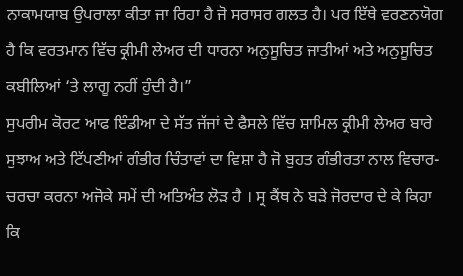ਨਾਕਾਮਯਾਬ ਉਪਰਾਲਾ ਕੀਤਾ ਜਾ ਰਿਹਾ ਹੈ ਜੋ ਸਰਾਸਰ ਗਲਤ ਹੈ। ਪਰ ਇੱਥੇ ਵਰਣਨਯੋਗ ਹੈ ਕਿ ਵਰਤਮਾਨ ਵਿੱਚ ਕ੍ਰੀਮੀ ਲੇਅਰ ਦੀ ਧਾਰਨਾ ਅਨੁਸੂਚਿਤ ਜਾਤੀਆਂ ਅਤੇ ਅਨੁਸੂਚਿਤ ਕਬੀਲਿਆਂ ‘ਤੇ ਲਾਗੂ ਨਹੀਂ ਹੁੰਦੀ ਹੈ।”
ਸੁਪਰੀਮ ਕੋਰਟ ਆਫ ਇੰਡੀਆ ਦੇ ਸੱਤ ਜੱਜਾਂ ਦੇ ਫੈਸਲੇ ਵਿੱਚ ਸ਼ਾਮਿਲ ਕ੍ਰੀਮੀ ਲੇਅਰ ਬਾਰੇ ਸੁਝਾਅ ਅਤੇ ਟਿੱਪਣੀਆਂ ਗੰਭੀਰ ਚਿੰਤਾਵਾਂ ਦਾ ਵਿਸ਼ਾ ਹੈ ਜੋ ਬੁਹਤ ਗੰਭੀਰਤਾ ਨਾਲ ਵਿਚਾਰ-ਚਰਚਾ ਕਰਨਾ ਅਜੋਕੇ ਸਮੇਂ ਦੀ ਅਤਿਅੰਤ ਲੋੜ ਹੈ । ਸ੍ਰ ਕੈਂਥ ਨੇ ਬੜੇ ਜੋਰਦਾਰ ਦੇ ਕੇ ਕਿਹਾ ਕਿ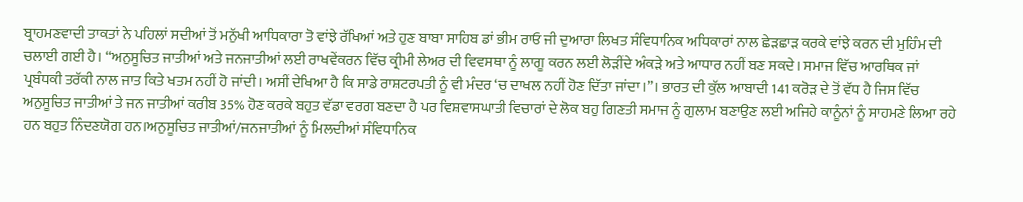ਬ੍ਰਾਹਮਣਵਾਦੀ ਤਾਕਤਾਂ ਨੇ ਪਹਿਲਾਂ ਸਦੀਆਂ ਤੋਂ ਮਨੁੱਖੀ ਆਧਿਕਾਰਾ ਤੋ ਵਾਂਝੇ ਰੱਖਿਆਂ ਅਤੇ ਹੁਣ ਬਾਬਾ ਸਾਹਿਬ ਡਾਂ ਭੀਮ ਰਾਓ ਜੀ ਦੁਆਰਾ ਲਿਖਤ ਸੰਵਿਧਾਨਿਕ ਅਧਿਕਾਰਾਂ ਨਾਲ ਛੇੜਛਾੜ ਕਰਕੇ ਵਾਂਝੇ ਕਰਨ ਦੀ ਮੁਹਿੰਮ ਦੀ ਚਲਾਈ ਗਈ ਹੈ। “ਅਨੁਸੂਚਿਤ ਜਾਤੀਆਂ ਅਤੇ ਜਨਜਾਤੀਆਂ ਲਈ ਰਾਖਵੇਂਕਰਨ ਵਿੱਚ ਕ੍ਰੀਮੀ ਲੇਅਰ ਦੀ ਵਿਵਸਥਾ ਨੂੰ ਲਾਗੂ ਕਰਨ ਲਈ ਲੋੜੀਂਦੇ ਅੰਕੜੇ ਅਤੇ ਆਧਾਰ ਨਹੀਂ ਬਣ ਸਕਦੇ। ਸਮਾਜ ਵਿੱਚ ਆਰਥਿਕ ਜਾਂ ਪ੍ਰਬੰਧਕੀ ਤਰੱਕੀ ਨਾਲ ਜਾਤ ਕਿਤੇ ਖਤਮ ਨਹੀਂ ਹੋ ਜਾਂਦੀ। ਅਸੀਂ ਦੇਖਿਆ ਹੈ ਕਿ ਸਾਡੇ ਰਾਸ਼ਟਰਪਤੀ ਨੂੰ ਵੀ ਮੰਦਰ ‘ਚ ਦਾਖਲ ਨਹੀਂ ਹੋਣ ਦਿੱਤਾ ਜਾਂਦਾ।”। ਭਾਰਤ ਦੀ ਕੁੱਲ ਆਬਾਦੀ 141 ਕਰੋੜ ਦੇ ਤੋਂ ਵੱਧ ਹੈ ਜਿਸ ਵਿੱਚ ਅਨੁਸੂਚਿਤ ਜਾਤੀਆਂ ਤੇ ਜਨ ਜਾਤੀਆਂ ਕਰੀਬ 35% ਹੋਣ ਕਰਕੇ ਬਹੁਤ ਵੱਡਾ ਵਰਗ ਬਣਦਾ ਹੈ ਪਰ ਵਿਸ਼ਵਾਸਘਾਤੀ ਵਿਚਾਰਾਂ ਦੇ ਲੋਕ ਬਹੁ ਗਿਣਤੀ ਸਮਾਜ ਨੂੰ ਗੁਲਾਮ ਬਣਾਉਣ ਲਈ ਅਜਿਹੇ ਕਾਨੂੰਨਾਂ ਨੂੰ ਸਾਹਮਣੇ ਲਿਆ ਰਹੇ ਹਨ ਬਹੁਤ ਨਿੰਦਣਯੋਗ ਹਨ।ਅਨੁਸੂਚਿਤ ਜਾਤੀਆਂ/ਜਨਜਾਤੀਆਂ ਨੂੰ ਮਿਲਦੀਆਂ ਸੰਵਿਧਾਨਿਕ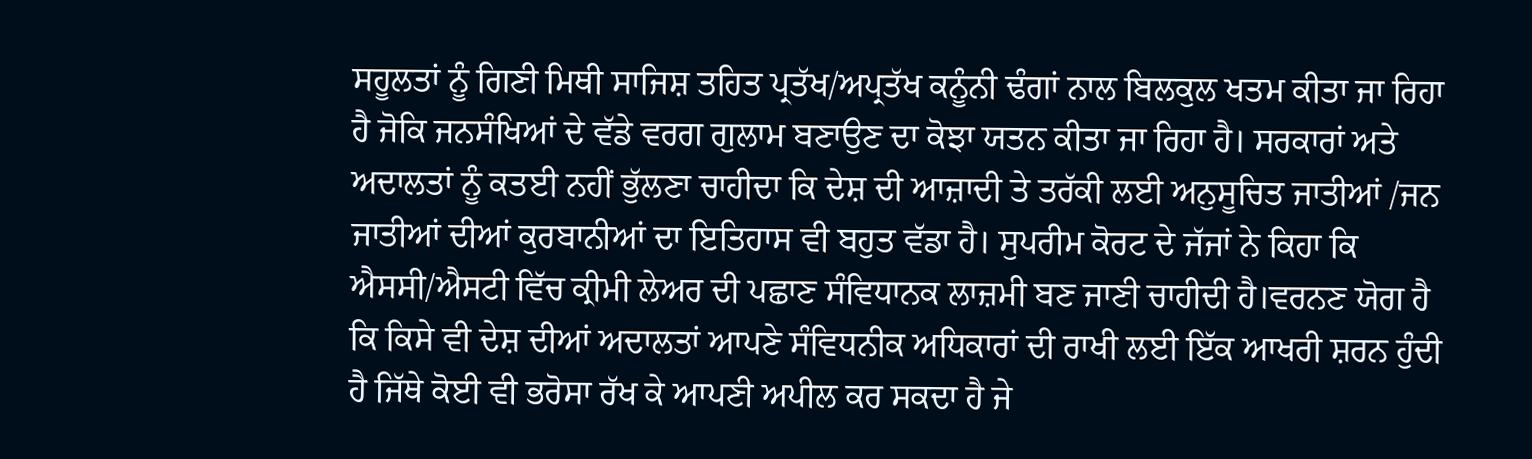ਸਹੂਲਤਾਂ ਨੂੰ ਗਿਣੀ ਮਿਥੀ ਸਾਜਿਸ਼ ਤਹਿਤ ਪ੍ਰਤੱਖ/ਅਪ੍ਰਤੱਖ ਕਨੂੰਨੀ ਢੰਗਾਂ ਨਾਲ ਬਿਲਕੁਲ ਖਤਮ ਕੀਤਾ ਜਾ ਰਿਹਾ ਹੈ ਜੋਕਿ ਜਨਸੰਖਿਆਂ ਦੇ ਵੱਡੇ ਵਰਗ ਗੁਲਾਮ ਬਣਾਉਣ ਦਾ ਕੋਝਾ ਯਤਨ ਕੀਤਾ ਜਾ ਰਿਹਾ ਹੈ। ਸਰਕਾਰਾਂ ਅਤੇ ਅਦਾਲਤਾਂ ਨੂੰ ਕਤਈ ਨਹੀਂ ਭੁੱਲਣਾ ਚਾਹੀਦਾ ਕਿ ਦੇਸ਼ ਦੀ ਆਜ਼ਾਦੀ ਤੇ ਤਰੱਕੀ ਲਈ ਅਨੁਸੂਚਿਤ ਜਾਤੀਆਂ /ਜਨ ਜਾਤੀਆਂ ਦੀਆਂ ਕੁਰਬਾਨੀਆਂ ਦਾ ਇਤਿਹਾਸ ਵੀ ਬਹੁਤ ਵੱਡਾ ਹੈ। ਸੁਪਰੀਮ ਕੋਰਟ ਦੇ ਜੱਜਾਂ ਨੇ ਕਿਹਾ ਕਿ ਐਸਸੀ/ਐਸਟੀ ਵਿੱਚ ਕ੍ਰੀਮੀ ਲੇਅਰ ਦੀ ਪਛਾਣ ਸੰਵਿਧਾਨਕ ਲਾਜ਼ਮੀ ਬਣ ਜਾਣੀ ਚਾਹੀਦੀ ਹੈ।ਵਰਨਣ ਯੋਗ ਹੈ ਕਿ ਕਿਸੇ ਵੀ ਦੇਸ਼ ਦੀਆਂ ਅਦਾਲਤਾਂ ਆਪਣੇ ਸੰਵਿਧਨੀਕ ਅਧਿਕਾਰਾਂ ਦੀ ਰਾਖੀ ਲਈ ਇੱਕ ਆਖਰੀ ਸ਼ਰਨ ਹੁੰਦੀ ਹੈ ਜਿੱਥੇ ਕੋਈ ਵੀ ਭਰੋਸਾ ਰੱਖ ਕੇ ਆਪਣੀ ਅਪੀਲ ਕਰ ਸਕਦਾ ਹੈ ਜੇ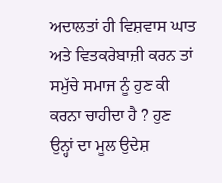ਅਦਾਲਤਾਂ ਹੀ ਵਿਸ਼ਵਾਸ ਘਾਤ ਅਤੇ ਵਿਤਕਰੇਬਾਜ਼ੀ ਕਰਨ ਤਾਂ ਸਮੁੱਚੇ ਸਮਾਜ ਨੂੰ ਹੁਣ ਕੀ ਕਰਨਾ ਚਾਹੀਦਾ ਹੈ ? ਹੁਣ ਉਨ੍ਹਾਂ ਦਾ ਮੂਲ ਉਦੇਸ਼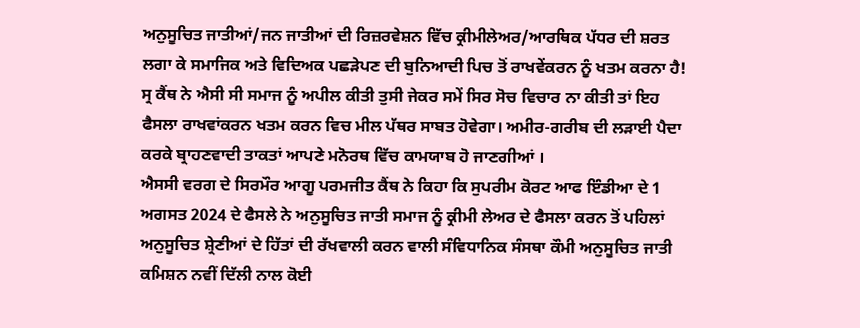ਅਨੁਸੂਚਿਤ ਜਾਤੀਆਂ/ਜਨ ਜਾਤੀਆਂ ਦੀ ਰਿਜ਼ਰਵੇਸ਼ਨ ਵਿੱਚ ਕ੍ਰੀਮੀਲੇਅਰ/ਆਰਥਿਕ ਪੱਧਰ ਦੀ ਸ਼ਰਤ ਲਗਾ ਕੇ ਸਮਾਜਿਕ ਅਤੇ ਵਿਦਿਅਕ ਪਛੜੇਪਣ ਦੀ ਬੁਨਿਆਦੀ ਪਿਚ ਤੋਂ ਰਾਖਵੇਂਕਰਨ ਨੂੰ ਖਤਮ ਕਰਨਾ ਹੈ! ਸ੍ਰ ਕੈਂਥ ਨੇ ਐਸੀ ਸੀ ਸਮਾਜ ਨੂੰ ਅਪੀਲ ਕੀਤੀ ਤੁਸੀ ਜੇਕਰ ਸਮੇਂ ਸਿਰ ਸੋਚ ਵਿਚਾਰ ਨਾ ਕੀਤੀ ਤਾਂ ਇਹ ਫੈਸਲਾ ਰਾਖਵਾਂਕਰਨ ਖਤਮ ਕਰਨ ਵਿਚ ਮੀਲ ਪੱਥਰ ਸਾਬਤ ਹੋਵੇਗਾ। ਅਮੀਰ-ਗਰੀਬ ਦੀ ਲੜਾਈ ਪੈਦਾ ਕਰਕੇ ਬ੍ਰਾਹਣਵਾਦੀ ਤਾਕਤਾਂ ਆਪਣੇ ਮਨੋਰਥ ਵਿੱਚ ਕਾਮਯਾਬ ਹੋ ਜਾਣਗੀਆਂ ।
ਐਸਸੀ ਵਰਗ ਦੇ ਸਿਰਮੌਰ ਆਗੂ ਪਰਮਜੀਤ ਕੈਂਥ ਨੇ ਕਿਹਾ ਕਿ ਸੁਪਰੀਮ ਕੋਰਟ ਆਫ ਇੰਡੀਆ ਦੇ 1 ਅਗਸਤ 2024 ਦੇ ਫੈਸਲੇ ਨੇ ਅਨੁਸੂਚਿਤ ਜਾਤੀ ਸਮਾਜ ਨੂੰ ਕ੍ਰੀਮੀ ਲੇਅਰ ਦੇ ਫੈਸਲਾ ਕਰਨ ਤੋਂ ਪਹਿਲਾਂ ਅਨੁਸੂਚਿਤ ਸ਼੍ਰੇਣੀਆਂ ਦੇ ਹਿੱਤਾਂ ਦੀ ਰੱਖਵਾਲੀ ਕਰਨ ਵਾਲੀ ਸੰਵਿਧਾਨਿਕ ਸੰਸਥਾ ਕੌਮੀ ਅਨੁਸੂਚਿਤ ਜਾਤੀ ਕਮਿਸ਼ਨ ਨਵੀਂ ਦਿੱਲੀ ਨਾਲ ਕੋਈ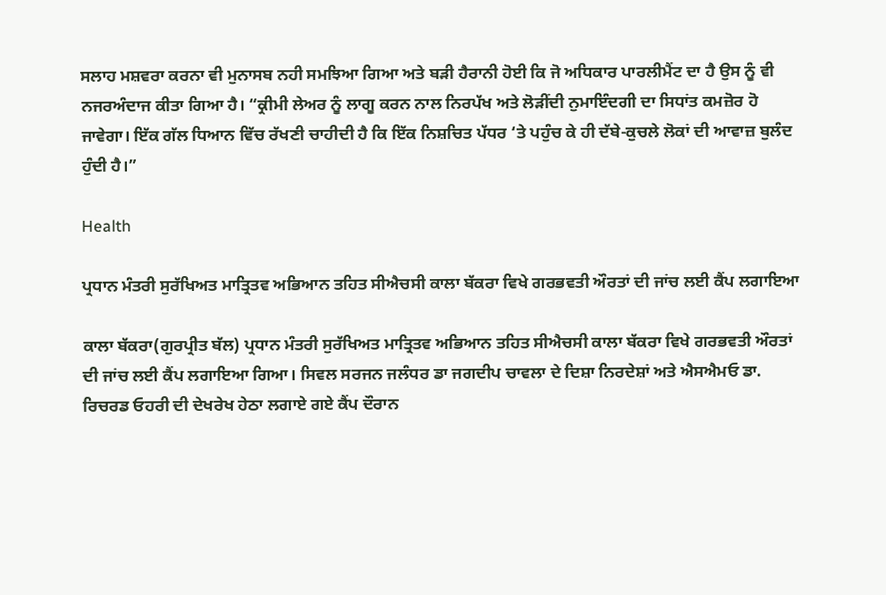ਸਲਾਹ ਮਸ਼ਵਰਾ ਕਰਨਾ ਵੀ ਮੁਨਾਸਬ ਨਹੀ ਸਮਝਿਆ ਗਿਆ ਅਤੇ ਬੜੀ ਹੈਰਾਨੀ ਹੋਈ ਕਿ ਜੋ ਅਧਿਕਾਰ ਪਾਰਲੀਮੈਂਟ ਦਾ ਹੈ ਉਸ ਨੂੰ ਵੀ ਨਜਰਅੰਦਾਜ ਕੀਤਾ ਗਿਆ ਹੈ। “ਕ੍ਰੀਮੀ ਲੇਅਰ ਨੂੰ ਲਾਗੂ ਕਰਨ ਨਾਲ ਨਿਰਪੱਖ ਅਤੇ ਲੋੜੀਂਦੀ ਨੁਮਾਇੰਦਗੀ ਦਾ ਸਿਧਾਂਤ ਕਮਜ਼ੋਰ ਹੋ ਜਾਵੇਗਾ। ਇੱਕ ਗੱਲ ਧਿਆਨ ਵਿੱਚ ਰੱਖਣੀ ਚਾਹੀਦੀ ਹੈ ਕਿ ਇੱਕ ਨਿਸ਼ਚਿਤ ਪੱਧਰ ‘ਤੇ ਪਹੁੰਚ ਕੇ ਹੀ ਦੱਬੇ-ਕੁਚਲੇ ਲੋਕਾਂ ਦੀ ਆਵਾਜ਼ ਬੁਲੰਦ ਹੁੰਦੀ ਹੈ।”

Health

ਪ੍ਰਧਾਨ ਮੰਤਰੀ ਸੁਰੱਖਿਅਤ ਮਾਤ੍ਰਿਤਵ ਅਭਿਆਨ ਤਹਿਤ ਸੀਐਚਸੀ ਕਾਲਾ ਬੱਕਰਾ ਵਿਖੇ ਗਰਭਵਤੀ ਔਰਤਾਂ ਦੀ ਜਾਂਚ ਲਈ ਕੈਂਪ ਲਗਾਇਆ

ਕਾਲਾ ਬੱਕਰਾ(ਗੁਰਪ੍ਰੀਤ ਬੱਲ) ਪ੍ਰਧਾਨ ਮੰਤਰੀ ਸੁਰੱਖਿਅਤ ਮਾਤ੍ਰਿਤਵ ਅਭਿਆਨ ਤਹਿਤ ਸੀਐਚਸੀ ਕਾਲਾ ਬੱਕਰਾ ਵਿਖੇ ਗਰਭਵਤੀ ਔਰਤਾਂ ਦੀ ਜਾਂਚ ਲਈ ਕੈਂਪ ਲਗਾਇਆ ਗਿਆ। ਸਿਵਲ ਸਰਜਨ ਜਲੰਧਰ ਡਾ ਜਗਦੀਪ ਚਾਵਲਾ ਦੇ ਦਿਸ਼ਾ ਨਿਰਦੇਸ਼ਾਂ ਅਤੇ ਐਸਐਮਓ ਡਾ. ਰਿਚਰਡ ਓਹਰੀ ਦੀ ਦੇਖਰੇਖ ਹੇਠਾ ਲਗਾਏ ਗਏ ਕੈਂਪ ਦੌਰਾਨ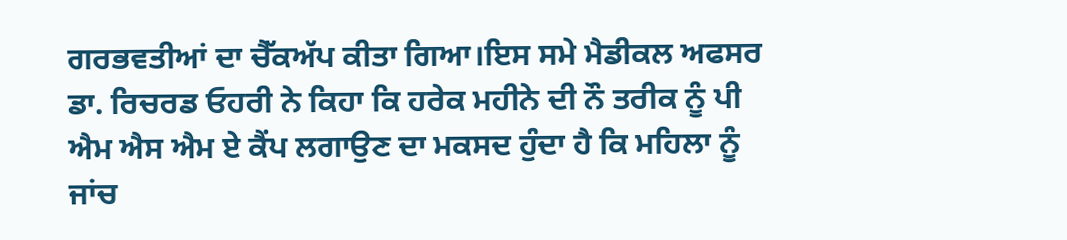ਗਰਭਵਤੀਆਂ ਦਾ ਚੈੱਕਅੱਪ ਕੀਤਾ ਗਿਆ।ਇਸ ਸਮੇ ਮੈਡੀਕਲ ਅਫਸਰ ਡਾ. ਰਿਚਰਡ ਓਹਰੀ ਨੇ ਕਿਹਾ ਕਿ ਹਰੇਕ ਮਹੀਨੇ ਦੀ ਨੌ ਤਰੀਕ ਨੂੰ ਪੀ ਐਮ ਐਸ ਐਮ ਏ ਕੈਂਪ ਲਗਾਉਣ ਦਾ ਮਕਸਦ ਹੁੰਦਾ ਹੈ ਕਿ ਮਹਿਲਾ ਨੂੰ ਜਾਂਚ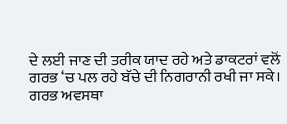ਦੇ ਲਈ ਜਾਣ ਦੀ ਤਰੀਕ ਯਾਦ ਰਹੇ ਅਤੇ ਡਾਕਟਰਾਂ ਵਲੋਂ ਗਰਭ ‘ਚ ਪਲ ਰਹੇ ਬੱਚੇ ਦੀ ਨਿਗਰਾਨੀ ਰਖੀ ਜਾ ਸਕੇ। ਗਰਭ ਅਵਸਥਾ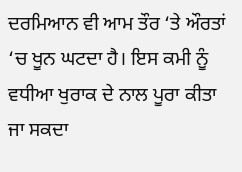ਦਰਮਿਆਨ ਵੀ ਆਮ ਤੌਰ ‘ਤੇ ਔਰਤਾਂ ‘ਚ ਖੂਨ ਘਟਦਾ ਹੈ। ਇਸ ਕਮੀ ਨੂੰ ਵਧੀਆ ਖੁਰਾਕ ਦੇ ਨਾਲ ਪੂਰਾ ਕੀਤਾ ਜਾ ਸਕਦਾ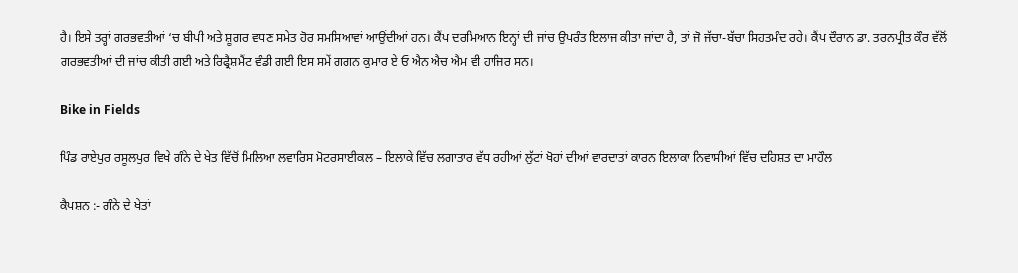ਹੈ। ਇਸੇ ਤਰ੍ਹਾਂ ਗਰਭਵਤੀਆਂ ‘ਚ ਬੀਪੀ ਅਤੇ ਸ਼ੂਗਰ ਵਧਣ ਸਮੇਤ ਹੋਰ ਸਮਸਿਆਵਾਂ ਆਉਂਦੀਆਂ ਹਨ। ਕੈਂਪ ਦਰਮਿਆਨ ਇਨ੍ਹਾਂ ਦੀ ਜਾਂਚ ਉਪਰੰਤ ਇਲਾਜ ਕੀਤਾ ਜਾਂਦਾ ਹੈ, ਤਾਂ ਜੋ ਜੱਚਾ-ਬੱਚਾ ਸਿਹਤਮੰਦ ਰਹੇ। ਕੈਂਪ ਦੌਰਾਨ ਡਾ. ਤਰਨਪ੍ਰੀਤ ਕੌਰ ਵੱਲੋਂ ਗਰਭਵਤੀਆਂ ਦੀ ਜਾਂਚ ਕੀਤੀ ਗਈ ਅਤੇ ਰਿਫ੍ਰੈਸ਼ਮੈਂਟ ਵੰਡੀ ਗਈ ਇਸ ਸਮੇਂ ਗਗਨ ਕੁਮਾਰ ਏ ਓ ਐਨ ਐਚ ਐਮ ਵੀ ਹਾਜਿਰ ਸਨ।

Bike in Fields

ਪਿੰਡ ਰਾਏਪੁਰ ਰਸੂਲਪੁਰ ਵਿਖੇ ਗੰਨੇ ਦੇ ਖੇਤ ਵਿੱਚੋਂ ਮਿਲਿਆ ਲਵਾਰਿਸ ਮੋਟਰਸਾਈਕਲ – ਇਲਾਕੇ ਵਿੱਚ ਲਗਾਤਾਰ ਵੱਧ ਰਹੀਆਂ ਲੁੱਟਾਂ ਖੋਹਾਂ ਦੀਆਂ ਵਾਰਦਾਤਾਂ ਕਾਰਨ ਇਲਾਕਾ ਨਿਵਾਸੀਆਂ ਵਿੱਚ ਦਹਿਸ਼ਤ ਦਾ ਮਾਹੌਲ

ਕੈਪਸ਼ਨ :- ਗੰਨੇ ਦੇ ਖੇਤਾਂ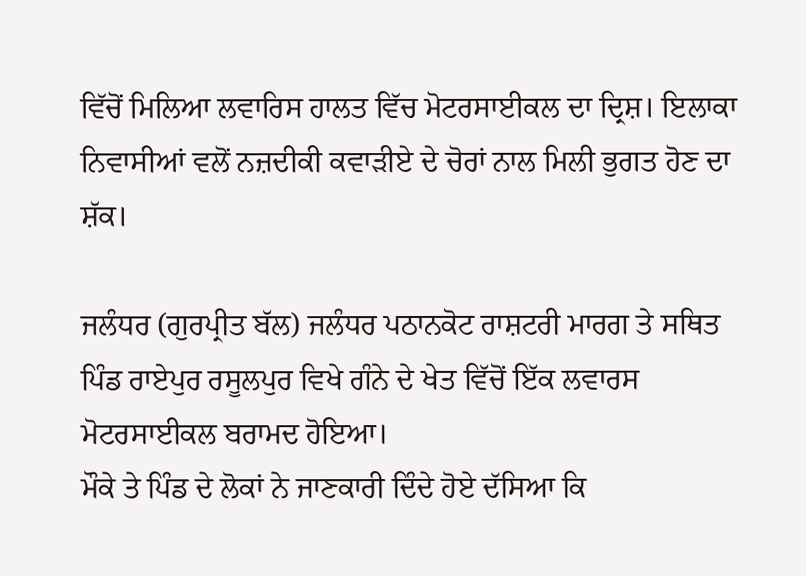ਵਿੱਚੋਂ ਮਿਲਿਆ ਲਵਾਰਿਸ ਹਾਲਤ ਵਿੱਚ ਮੋਟਰਸਾਈਕਲ ਦਾ ਦ੍ਰਿਸ਼। ਇਲਾਕਾ ਨਿਵਾਸੀਆਂ ਵਲੋਂ ਨਜ਼ਦੀਕੀ ਕਵਾੜੀਏ ਦੇ ਚੋਰਾਂ ਨਾਲ ਮਿਲੀ ਭੁਗਤ ਹੋਣ ਦਾ ਸ਼ੱਕ।

ਜਲੰਧਰ (ਗੁਰਪ੍ਰੀਤ ਬੱਲ) ਜਲੰਧਰ ਪਠਾਨਕੋਟ ਰਾਸ਼ਟਰੀ ਮਾਰਗ ਤੇ ਸਥਿਤ ਪਿੰਡ ਰਾਏਪੁਰ ਰਸੂਲਪੁਰ ਵਿਖੇ ਗੰਨੇ ਦੇ ਖੇਤ ਵਿੱਚੋਂ ਇੱਕ ਲਵਾਰਸ ਮੋਟਰਸਾਈਕਲ ਬਰਾਮਦ ਹੋਇਆ।
ਮੌਕੇ ਤੇ ਪਿੰਡ ਦੇ ਲੋਕਾਂ ਨੇ ਜਾਣਕਾਰੀ ਦਿੰਦੇ ਹੋਏ ਦੱਸਿਆ ਕਿ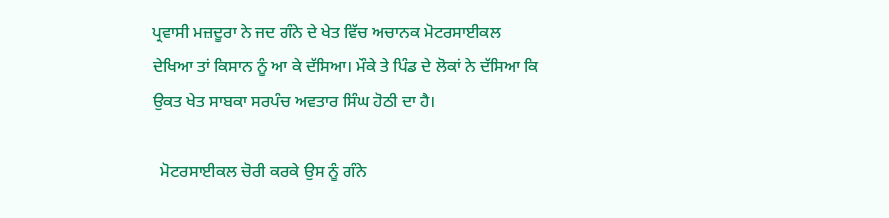ਪ੍ਰਵਾਸੀ ਮਜ਼ਦੂਰਾ ਨੇ ਜਦ ਗੰਨੇ ਦੇ ਖੇਤ ਵਿੱਚ ਅਚਾਨਕ ਮੋਟਰਸਾਈਕਲ ਦੇਖਿਆ ਤਾਂ ਕਿਸਾਨ ਨੂੰ ਆ ਕੇ ਦੱਸਿਆ। ਮੌਕੇ ਤੇ ਪਿੰਡ ਦੇ ਲੋਕਾਂ ਨੇ ਦੱਸਿਆ ਕਿ ਉਕਤ ਖੇਤ ਸਾਬਕਾ ਸਰਪੰਚ ਅਵਤਾਰ ਸਿੰਘ ਹੋਠੀ ਦਾ ਹੈ।

  ਮੋਟਰਸਾਈਕਲ ਚੋਰੀ ਕਰਕੇ ਉਸ ਨੂੰ ਗੰਨੇ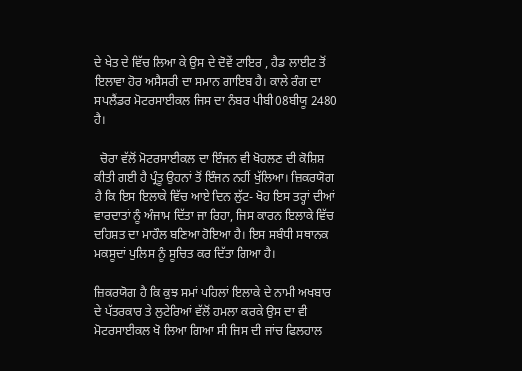ਦੇ ਖੇਤ ਦੇ ਵਿੱਚ ਲਿਆ ਕੇ ਉਸ ਦੇ ਦੋਵੇਂ ਟਾਇਰ , ਹੈਡ ਲਾਈਟ ਤੋਂ ਇਲਾਵਾ ਹੋਰ ਅਸੈਸਰੀ ਦਾ ਸਮਾਨ ਗਾਇਬ ਹੈ। ਕਾਲੇ ਰੰਗ ਦਾ ਸਪਲੈਂਡਰ ਮੋਟਰਸਾਈਕਲ ਜਿਸ ਦਾ ਨੰਬਰ ਪੀਬੀ08ਬੀਯੂ 2480 ਹੈ।

  ਚੋਰਾ ਵੱਲੋਂ ਮੋਟਰਸਾਈਕਲ ਦਾ ਇੰਜਨ ਵੀ ਖੋਹਲਣ ਦੀ ਕੋਸ਼ਿਸ਼ ਕੀਤੀ ਗਈ ਹੈ ਪ੍ਰੰਤੂ ਉਹਨਾਂ ਤੋਂ ਇੰਜਨ ਨਹੀਂ ਖੁੱਲਿਆ। ਜ਼ਿਕਰਯੋਗ ਹੈ ਕਿ ਇਸ ਇਲਾਕੇ ਵਿੱਚ ਆਏ ਦਿਨ ਲੁੱਟ- ਖੋਹ ਇਸ ਤਰ੍ਹਾਂ ਦੀਆਂ ਵਾਰਦਾਤਾਂ ਨੂੰ ਅੰਜਾਮ ਦਿੱਤਾ ਜਾ ਰਿਹਾ, ਜਿਸ ਕਾਰਨ ਇਲਾਕੇ ਵਿੱਚ ਦਹਿਸ਼ਤ ਦਾ ਮਾਹੌਲ ਬਣਿਆ ਹੋਇਆ ਹੈ। ਇਸ ਸਬੰਧੀ ਸਥਾਨਕ ਮਕਸੂਦਾਂ ਪੁਲਿਸ ਨੂੰ ਸੂਚਿਤ ਕਰ ਦਿੱਤਾ ਗਿਆ ਹੈ।

ਜ਼ਿਕਰਯੋਗ ਹੈ ਕਿ ਕੁਝ ਸਮਾਂ ਪਹਿਲਾਂ ਇਲਾਕੇ ਦੇ ਨਾਮੀ ਅਖਬਾਰ ਦੇ ਪੱਤਰਕਾਰ ਤੇ ਲੁਟੇਰਿਆਂ ਵੱਲੋਂ ਹਮਲਾ ਕਰਕੇ ਉਸ ਦਾ ਵੀ ਮੋਟਰਸਾਈਕਲ ਖੋ ਲਿਆ ਗਿਆ ਸੀ ਜਿਸ ਦੀ ਜਾਂਚ ਫਿਲਹਾਲ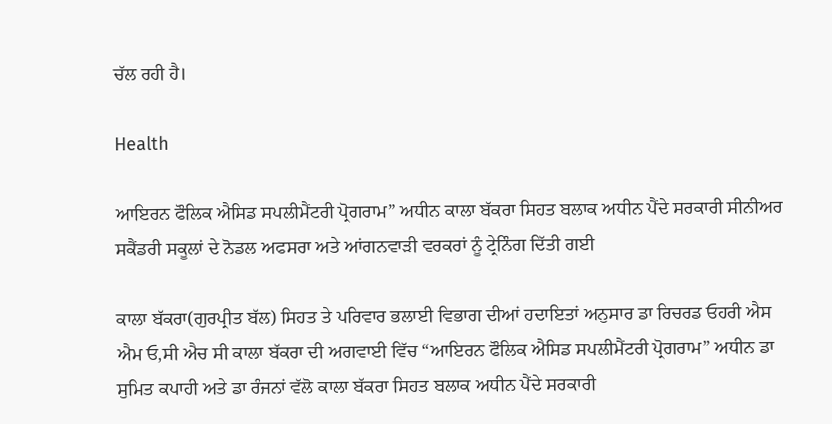ਚੱਲ ਰਹੀ ਹੈ।

Health

ਆਇਰਨ ਫੌਲਿਕ ਐਸਿਡ ਸਪਲੀਮੈਂਟਰੀ ਪ੍ਰੋਗਰਾਮ” ਅਧੀਨ ਕਾਲਾ ਬੱਕਰਾ ਸਿਹਤ ਬਲਾਕ ਅਧੀਨ ਪੈਂਦੇ ਸਰਕਾਰੀ ਸੀਨੀਅਰ ਸਕੈਂਡਰੀ ਸਕੂਲਾਂ ਦੇ ਨੋਡਲ ਅਫਸਰਾ ਅਤੇ ਆਂਗਨਵਾੜੀ ਵਰਕਰਾਂ ਨੂੰ ਟ੍ਰੇਨਿੰਗ ਦਿੱਤੀ ਗਈ

ਕਾਲਾ ਬੱਕਰਾ(ਗੁਰਪ੍ਰੀਤ ਬੱਲ) ਸਿਹਤ ਤੇ ਪਰਿਵਾਰ ਭਲਾਈ ਵਿਭਾਗ ਦੀਆਂ ਹਦਾਇਤਾਂ ਅਨੁਸਾਰ ਡਾ ਰਿਚਰਡ ਓਹਰੀ ਐਸ ਐਮ ਓ,ਸੀ ਐਚ ਸੀ ਕਾਲਾ ਬੱਕਰਾ ਦੀ ਅਗਵਾਈ ਵਿੱਚ “ਆਇਰਨ ਫੌਲਿਕ ਐਸਿਡ ਸਪਲੀਮੈਂਟਰੀ ਪ੍ਰੋਗਰਾਮ” ਅਧੀਨ ਡਾ ਸੁਮਿਤ ਕਪਾਹੀ ਅਤੇ ਡਾ ਰੰਜਨਾਂ ਵੱਲੋ ਕਾਲਾ ਬੱਕਰਾ ਸਿਹਤ ਬਲਾਕ ਅਧੀਨ ਪੈਂਦੇ ਸਰਕਾਰੀ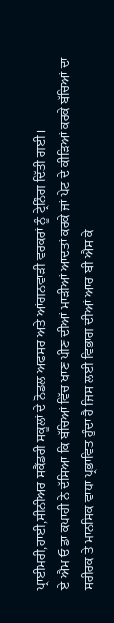ਪ੍ਰਾਈਮਰੀ,ਹਾਈ,ਸੀਨੀਅਰ ਸਕੈਂਡਰੀ ਸਕੂਲਾਂ ਦੇ ਨੋਡਲ ਅਫਸਰ ਅਤੇ ਆਂਗਨਵਾੜੀ ਵਰਕਰਾਂ ਨੂੰ ਟ੍ਰੇਨਿੰਗ ਦਿੱਤੀ ਗਈ।
ਏ ਐਮ ਓ ਡਾ ਕਪਾਹੀ ਨੇ ਦੱਸਿਆ ਕਿ ਬੱਚਿਆਂ ਵਿੱਚ ਖਾਣ ਪੀਣ ਦੀਆਂ ਮਾੜੀਆਂ ਆਦਤਾਂ ਕਰਕੇ ਜਾਂ ਪੇਟ ਦੇ ਕੀੜਿਆਂ ਕਰਕੇ ਬੱਚਿਆਂ ਦਾ ਸਰੀਰਕ ਤੇ ਮਾਨਸਿਕ ਵਾਧਾ ਪ੍ਰਭਾਵਿਤ ਹੁੰਦਾ ਹੈ ਜਿਸ ਲਈ ਵਿਭਾਗ ਦੀਆਂ ਆਰ ਬੀ ਐਸ ਕੇ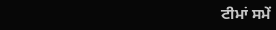ਟੀਮਾਂ ਸਮੇਂ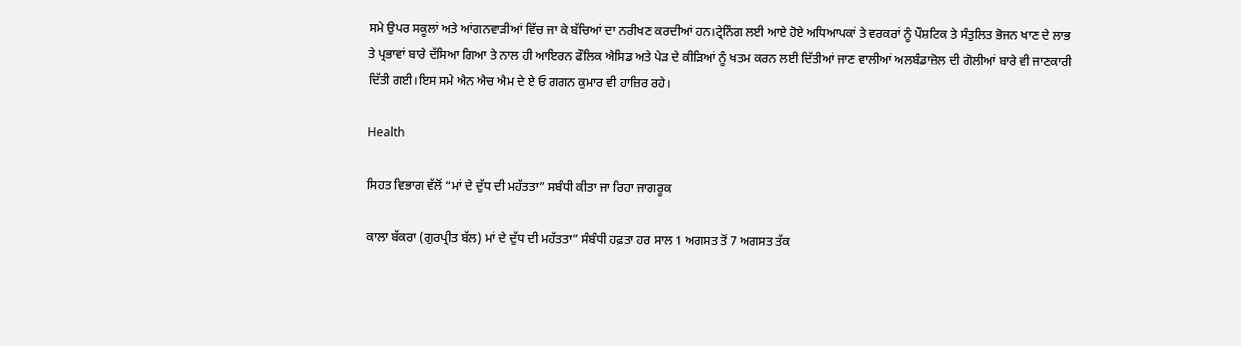ਸਮੇ ਉਪਰ ਸਕੂਲਾਂ ਅਤੇ ਆਂਗਨਵਾੜੀਆਂ ਵਿੱਚ ਜਾ ਕੇ ਬੱਚਿਆਂ ਦਾ ਨਰੀਖਣ ਕਰਦੀਆਂ ਹਨ।ਟ੍ਰੇਨਿੰਗ ਲਈ ਆਏ ਹੋਏ ਅਧਿਆਪਕਾਂ ਤੇ ਵਰਕਰਾਂ ਨੂੰ ਪੌਸ਼ਟਿਕ ਤੇ ਸੰਤੁਲਿਤ ਭੋਜਨ ਖਾਣ ਦੇ ਲਾਭ ਤੇ ਪ੍ਰਭਾਵਾਂ ਬਾਰੇ ਦੱਸਿਆ ਗਿਆ ਤੇ ਨਾਲ ਹੀ ਆਇਰਨ ਫੌਲਿਕ ਐਸਿਡ ਅਤੇ ਪੇੜ ਦੇ ਕੀੜਿਆਂ ਨੂੰ ਖਤਮ ਕਰਨ ਲਈ ਦਿੱਤੀਆਂ ਜਾਣ ਵਾਲੀਆਂ ਅਲਬੰਡਾਜ਼ੋਲ ਦੀ ਗੋਲੀਆਂ ਬਾਰੇ ਵੀ ਜਾਣਕਾਰੀ ਦਿੱਤੀ ਗਈ।ਇਸ ਸਮੇ ਐਨ ਐਚ ਐਮ ਦੇ ਏ ਓ ਗਗਨ ਕੁਮਾਰ ਵੀ ਹਾਜ਼ਿਰ ਰਹੇ।

Health

ਸਿਹਤ ਵਿਭਾਗ ਵੱਲੋਂ “ਮਾਂ ਦੇ ਦੁੱਧ ਦੀ ਮਹੱਤਤਾ” ਸਬੰਧੀ ਕੀਤਾ ਜਾ ਰਿਹਾ ਜਾਗਰੂਕ

ਕਾਲਾ ਬੱਕਰਾ (ਗੁਰਪ੍ਰੀਤ ਬੱਲ) ਮਾਂ ਦੇ ਦੁੱਧ ਦੀ ਮਹੱਤਤਾ” ਸੰਬੰਧੀ ਹਫ਼ਤਾ ਹਰ ਸਾਲ 1 ਅਗਸਤ ਤੋਂ 7 ਅਗਸਤ ਤੱਕ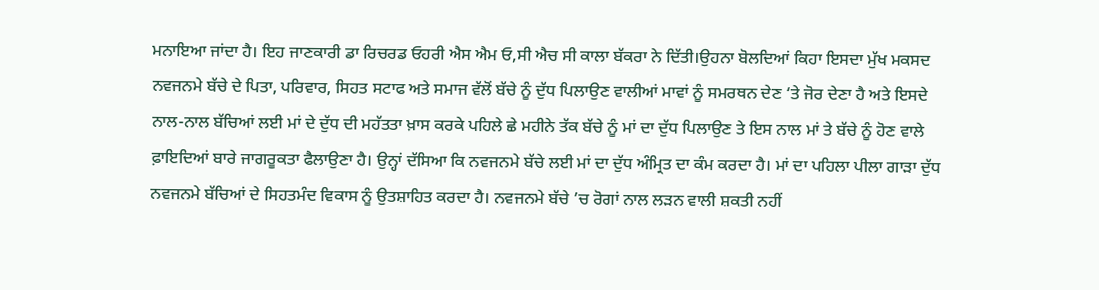ਮਨਾਇਆ ਜਾਂਦਾ ਹੈ। ਇਹ ਜਾਣਕਾਰੀ ਡਾ ਰਿਚਰਡ ਓਹਰੀ ਐਸ ਐਮ ਓ,ਸੀ ਐਚ ਸੀ ਕਾਲਾ ਬੱਕਰਾ ਨੇ ਦਿੱਤੀ।ਉਹਨਾ ਬੋਲਦਿਆਂ ਕਿਹਾ ਇਸਦਾ ਮੁੱਖ ਮਕਸਦ ਨਵਜਨਮੇ ਬੱਚੇ ਦੇ ਪਿਤਾ, ਪਰਿਵਾਰ, ਸਿਹਤ ਸਟਾਫ ਅਤੇ ਸਮਾਜ ਵੱਲੋਂ ਬੱਚੇ ਨੂੰ ਦੁੱਧ ਪਿਲਾਉਣ ਵਾਲੀਆਂ ਮਾਵਾਂ ਨੂੰ ਸਮਰਥਨ ਦੇਣ ‘ਤੇ ਜੋਰ ਦੇਣਾ ਹੈ ਅਤੇ ਇਸਦੇ ਨਾਲ-ਨਾਲ ਬੱਚਿਆਂ ਲਈ ਮਾਂ ਦੇ ਦੁੱਧ ਦੀ ਮਹੱਤਤਾ ਖ਼ਾਸ ਕਰਕੇ ਪਹਿਲੇ ਛੇ ਮਹੀਨੇ ਤੱਕ ਬੱਚੇ ਨੂੰ ਮਾਂ ਦਾ ਦੁੱਧ ਪਿਲਾਉਣ ਤੇ ਇਸ ਨਾਲ ਮਾਂ ਤੇ ਬੱਚੇ ਨੂੰ ਹੋਣ ਵਾਲੇ ਫ਼ਾਇਦਿਆਂ ਬਾਰੇ ਜਾਗਰੂਕਤਾ ਫੈਲਾਉਣਾ ਹੈ। ਉਨ੍ਹਾਂ ਦੱਸਿਆ ਕਿ ਨਵਜਨਮੇ ਬੱਚੇ ਲਈ ਮਾਂ ਦਾ ਦੁੱਧ ਅੰਮ੍ਰਿਤ ਦਾ ਕੰਮ ਕਰਦਾ ਹੈ। ਮਾਂ ਦਾ ਪਹਿਲਾ ਪੀਲਾ ਗਾੜਾ ਦੁੱਧ ਨਵਜਨਮੇ ਬੱਚਿਆਂ ਦੇ ਸਿਹਤਮੰਦ ਵਿਕਾਸ ਨੂੰ ਉਤਸ਼ਾਹਿਤ ਕਰਦਾ ਹੈ। ਨਵਜਨਮੇ ਬੱਚੇ ’ਚ ਰੋਗਾਂ ਨਾਲ ਲੜਨ ਵਾਲੀ ਸ਼ਕਤੀ ਨਹੀਂ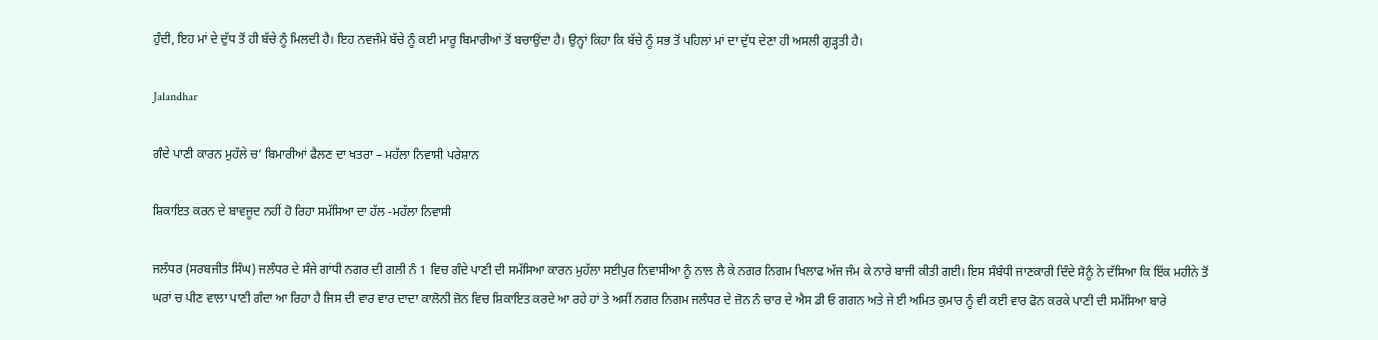ਹੁੰਦੀ, ਇਹ ਮਾਂ ਦੇ ਦੁੱਧ ਤੋਂ ਹੀ ਬੱਚੇ ਨੂੰ ਮਿਲਦੀ ਹੈ। ਇਹ ਨਵਜੰਮੇ ਬੱਚੇ ਨੂੰ ਕਈ ਮਾਰੂ ਬਿਮਾਰੀਆਂ ਤੋਂ ਬਚਾਉਂਦਾ ਹੈ। ਉਨ੍ਹਾਂ ਕਿਹਾ ਕਿ ਬੱਚੇ ਨੂੰ ਸਭ ਤੋਂ ਪਹਿਲਾਂ ਮਾਂ ਦਾ ਦੁੱਧ ਦੇਣਾ ਹੀ ਅਸਲੀ ਗੁੜ੍ਹਤੀ ਹੈ।

Jalandhar

ਗੰਦੇ ਪਾਣੀ ਕਾਰਨ ਮੁਹੱਲੇ ਚ’ ਬਿਮਾਰੀਆਂ ਫੈਲਣ ਦਾ ਖਤਰਾ – ਮਹੱਲਾ ਨਿਵਾਸੀ ਪਰੇਸ਼ਾਨ

ਸ਼ਿਕਾਇਤ ਕਰਨ ਦੇ ਬਾਵਜੂਦ ਨਹੀਂ ਹੋ ਰਿਹਾ ਸਮੱਸਿਆ ਦਾ ਹੱਲ -ਮਹੱਲਾ ਨਿਵਾਸੀ

ਜਲੰਧਰ (ਸਰਬਜੀਤ ਸਿੰਘ) ਜਲੰਧਰ ਦੇ ਸੰਜੇ ਗਾਂਧੀ ਨਗਰ ਦੀ ਗਲੀ ਨੰ 1 ਵਿਚ ਗੰਦੇ ਪਾਣੀ ਦੀ ਸਮੱਸਿਆ ਕਾਰਨ ਮੁਹੱਲਾ ਸਈਪੁਰ ਨਿਵਾਸੀਆ ਨੂੰ ਨਾਲ ਲੈ ਕੇ ਨਗਰ ਨਿਗਮ ਖਿਲਾਫ ਅੱਜ ਜੰਮ ਕੇ ਨਾਰੇ ਬਾਜੀ ਕੀਤੀ ਗਈ। ਇਸ ਸੰਬੰਧੀ ਜਾਣਕਾਰੀ ਦਿੰਦੇ ਸੋਨੂੰ ਨੇ ਦੱਸਿਆ ਕਿ ਇੱਕ ਮਹੀਨੇ ਤੋਂ ਘਰਾਂ ਚ ਪੀਣ ਵਾਲਾ ਪਾਣੀ ਗੰਦਾ ਆ ਰਿਹਾ ਹੈ ਜਿਸ ਦੀ ਵਾਰ ਵਾਰ ਦਾਦਾ ਕਾਲੋਨੀ ਜ਼ੋਨ ਵਿਚ ਸ਼ਿਕਾਇਤ ਕਰਦੇ ਆ ਰਹੇ ਹਾਂ ਤੇ ਅਸੀਂ ਨਗਰ ਨਿਗਮ ਜਲੰਧਰ ਦੇ ਜ਼ੋਨ ਨੰ ਚਾਰ ਦੇ ਐਸ ਡੀ ਓ ਗਗਨ ਅਤੇ ਜੇ ਈ ਅਮਿਤ ਕੁਮਾਰ ਨੂੰ ਵੀ ਕਈ ਵਾਰ ਫੋਨ ਕਰਕੇ ਪਾਣੀ ਦੀ ਸਮੱਸਿਆ ਬਾਰੇ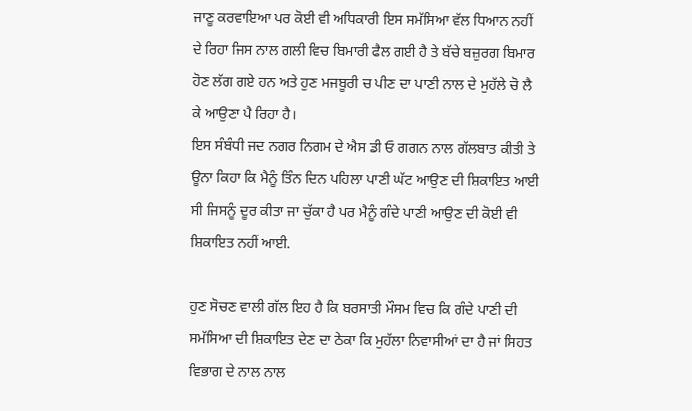ਜਾਣੂ ਕਰਵਾਇਆ ਪਰ ਕੋਈ ਵੀ ਅਧਿਕਾਰੀ ਇਸ ਸਮੱਸਿਆ ਵੱਲ ਧਿਆਨ ਨਹੀਂ ਦੇ ਰਿਹਾ ਜਿਸ ਨਾਲ ਗਲੀ ਵਿਚ ਬਿਮਾਰੀ ਫੈਲ ਗਈ ਹੈ ਤੇ ਬੱਚੇ ਬਜ਼ੁਰਗ ਬਿਮਾਰ ਹੋਣ ਲੱਗ ਗਏ ਹਨ ਅਤੇ ਹੁਣ ਮਜਬੂਰੀ ਚ ਪੀਣ ਦਾ ਪਾਣੀ ਨਾਲ ਦੇ ਮੁਹੱਲੇ ਚੋ ਲੈ ਕੇ ਆਉਣਾ ਪੈ ਰਿਹਾ ਹੈ।
ਇਸ ਸੰਬੰਧੀ ਜਦ ਨਗਰ ਨਿਗਮ ਦੇ ਐਸ ਡੀ ਓ ਗਗਨ ਨਾਲ ਗੱਲਬਾਤ ਕੀਤੀ ਤੇ ਊਨਾ ਕਿਹਾ ਕਿ ਮੈਨੂੰ ਤਿੰਨ ਦਿਨ ਪਹਿਲਾ ਪਾਣੀ ਘੱਟ ਆਉਣ ਦੀ ਸ਼ਿਕਾਇਤ ਆਈ ਸੀ ਜਿਸਨੂੰ ਦੂਰ ਕੀਤਾ ਜਾ ਚੁੱਕਾ ਹੈ ਪਰ ਮੈਨੂੰ ਗੰਦੇ ਪਾਣੀ ਆਉਣ ਦੀ ਕੋਈ ਵੀ ਸ਼ਿਕਾਇਤ ਨਹੀਂ ਆਈ.

ਹੁਣ ਸੋਚਣ ਵਾਲੀ ਗੱਲ ਇਹ ਹੈ ਕਿ ਬਰਸਾਤੀ ਮੌਸਮ ਵਿਚ ਕਿ ਗੰਦੇ ਪਾਣੀ ਦੀ ਸਮੱਸਿਆ ਦੀ ਸ਼ਿਕਾਇਤ ਦੇਣ ਦਾ ਠੇਕਾ ਕਿ ਮੁਹੱਲਾ ਨਿਵਾਸੀਆਂ ਦਾ ਹੈ ਜਾਂ ਸਿਹਤ ਵਿਭਾਗ ਦੇ ਨਾਲ ਨਾਲ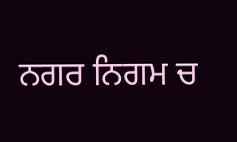ਨਗਰ ਨਿਗਮ ਚ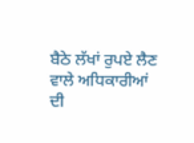ਬੈਠੇ ਲੱਖਾਂ ਰੁਪਏ ਲੈਣ ਵਾਲੇ ਅਧਿਕਾਰੀਆਂ ਦੀ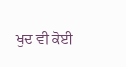ਖੁਦ ਵੀ ਕੋਈ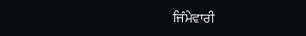ਜਿੰਮੇਵਾਰੀ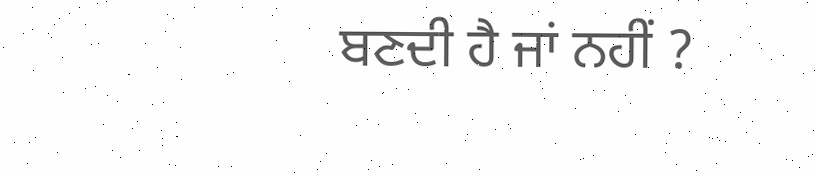ਬਣਦੀ ਹੈ ਜਾਂ ਨਹੀਂ ?